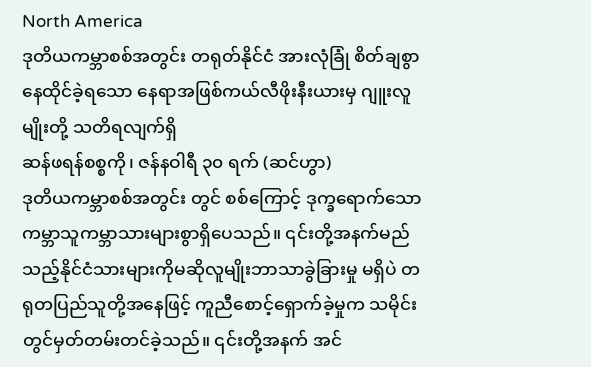North America
ဒုတိယကမ္ဘာစစ်အတွင်း တရုတ်နိုင်ငံ အားလုံခြုံ စိတ်ချစွာနေထိုင်ခဲ့ရသော နေရာအဖြစ်ကယ်လီဖိုးနီးယားမှ ဂျူးလူမျိုးတို့ သတိရလျက်ရှိ
ဆန်ဖရန်စစ္စကို၊ ဇန်နဝါရီ ၃၀ ရက် (ဆင်ဟွာ)
ဒုတိယကမ္ဘာစစ်အတွင်း တွင် စစ်ကြောင့် ဒုက္ခရောက်သော ကမ္ဘာသူကမ္ဘာသားများစွာရှိပေသည်။ ၎င်းတို့အနက်မည်သည့်နိုင်ငံသားများကိုမဆိုလူမျိုးဘာသာခွဲခြားမှု မရှိပဲ တရုတပြည်သူတို့အနေဖြင့် ကူညီစောင့်ရှောက်ခဲ့မှုက သမိုင်းတွင်မှတ်တမ်းတင်ခဲ့သည်။ ၎င်းတို့အနက် အင်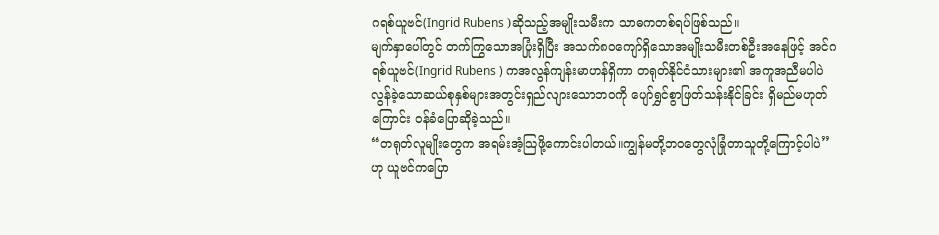ဂရစ်ယူဗင်(Ingrid Rubens )ဆိုသည့်အမျိုးသမီးက သာဓကတစ်ရပ်ဖြစ်သည်။
မျက်နှာပေါ်တွင် တက်ကြွသောအပြုံးရှိပြီး အသက်၈၀ကျော်ရှိသောအမျိုးသမီးတစ်ဦးအနေဖြင့် အင်ဂရစ်ယူဗင်(Ingrid Rubens ) ကအလွန်ကျန်းမာဟန်ရှိကာ တရုတ်နိုင်ငံသားများ၏ အကူအညီမပါပဲ လွန်ခဲ့သောဆယ်စုနှစ်များအတွင်းရှည်လျားသောဘဝကို ပျော်ရွှင်စွာဖြတ်သန်းနိုင်ခြင်း ရှိမည်မဟုတ်ကြောင်း ဝန်ခံပြောဆိုခဲ့သည်။
“တရုတ်လူမျိုးတွေက အရမ်းအံ့သြဖို့ကောင်းပါတယ်။ကျွန်မတို့ဘဝတွေလုံခြုံတာသူတို့ကြောင့်ပါပဲ’’ ဟု ယူဗင်ကပြော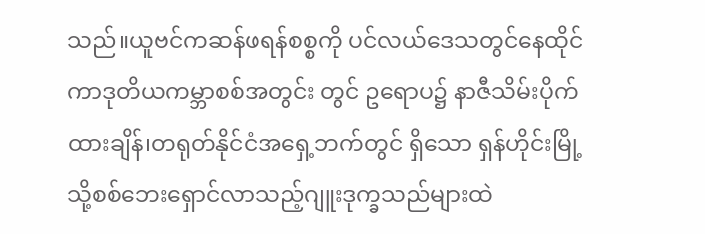သည်။ယူဗင်ကဆန်ဖရန်စစ္စကို ပင်လယ်ဒေသတွင်နေထိုင်ကာဒုတိယကမ္ဘာစစ်အတွင်း တွင် ဥရောပ၌ နာဇီသိမ်းပိုက်ထားချိန်၊တရုတ်နိုင်ငံအရှေ့ဘက်တွင် ရှိသော ရှန်ဟိုင်းမြို့သို့စစ်ဘေးရှောင်လာသည့်ဂျူးဒုက္ခသည်များထဲ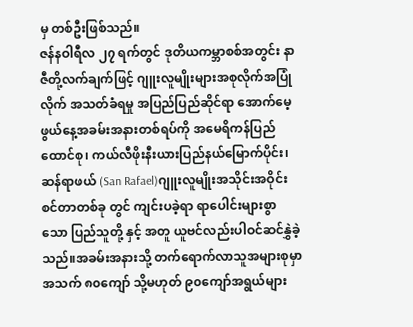မှ တစ်ဦးဖြစ်သည်။
ဇန်နဝါရီလ ၂၇ ရက်တွင် ဒုတိယကမ္ဘာစစ်အတွင်း နာဇီတို့လက်ချက်ဖြင့် ဂျူးလူမျိုးများအစုလိုက်အပြုံလိုက် အသတ်ခံရမှု အပြည်ပြည်ဆိုင်ရာ အောက်မေ့ဖွယ်နေ့အခမ်းအနားတစ်ရပ်ကို အမေရိကန်ပြည်ထောင်စု၊ ကယ်လီဖိုးနီးယားပြည်နယ်မြောက်ပိုင်း၊ ဆန်ရာဖယ် (San Rafael)ဂျူးလူမျိုးအသိုင်းအဝိုင်းစင်တာတစ်ခု တွင် ကျင်းပခဲ့ရာ ရာပေါင်းများစွာသော ပြည်သူတို့ နှင့် အတူ ယူဗင်လည်းပါဝင်ဆင်နွှဲခဲ့သည်။အခမ်းအနားသို့ တက်ရောက်လာသူအများစုမှာ အသက် ၈၀ကျော် သို့မဟုတ် ၉၀ကျော်အရွယ်များ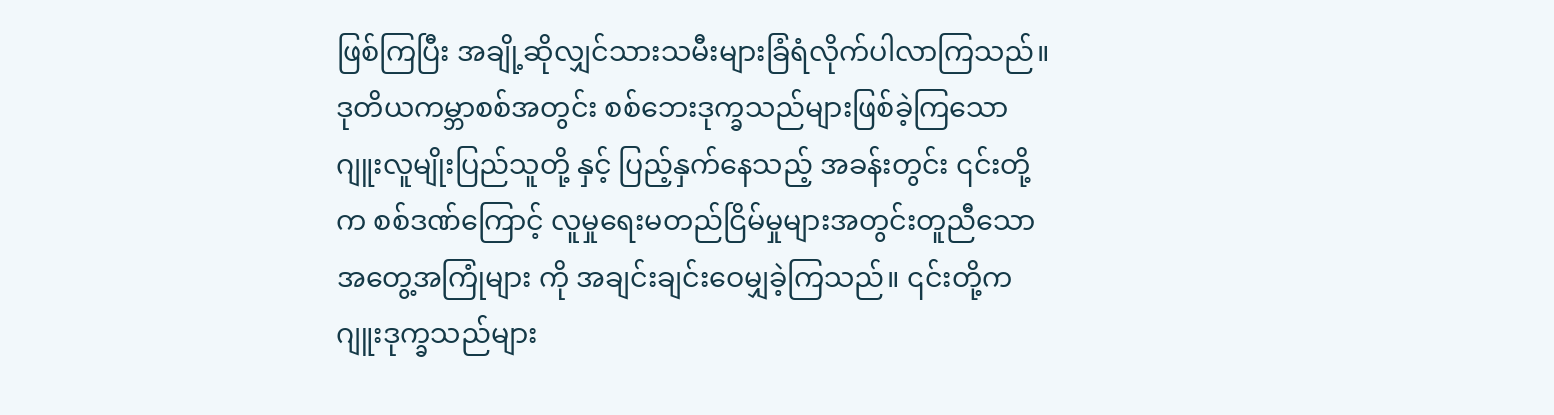ဖြစ်ကြပြီး အချို့ဆိုလျှင်သားသမီးများခြံရံလိုက်ပါလာကြသည်။
ဒုတိယကမ္ဘာစစ်အတွင်း စစ်ဘေးဒုက္ခသည်များဖြစ်ခဲ့ကြသော ဂျူးလူမျိုးပြည်သူတို့ နှင့် ပြည့်နှက်နေသည့် အခန်းတွင်း ၎င်းတို့က စစ်ဒဏ်ကြောင့် လူမှုရေးမတည်ငြိမ်မှုများအတွင်းတူညီသောအတွေ့အကြုံများ ကို အချင်းချင်းဝေမျှခဲ့ကြသည်။ ၎င်းတို့က ဂျူးဒုက္ခသည်များ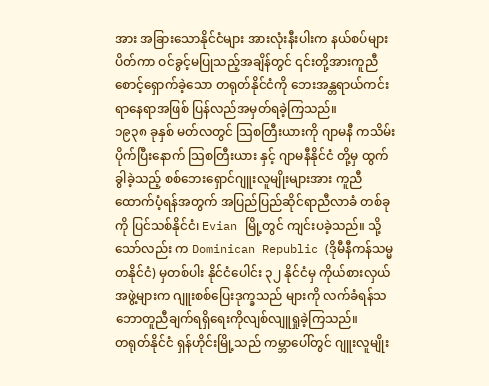အား အခြားသောနိုင်ငံများ အားလုံးနီးပါးက နယ်စပ်များ ပိတ်ကာ ဝင်ခွင့်မပြုသည့်အချိန်တွင် ၎င်းတို့အားကူညီစောင့်ရှောက်ခဲ့သော တရုတ်နိုင်ငံကို ဘေးအန္တရာယ်ကင်းရာနေရာအဖြစ် ပြန်လည်အမှတ်ရခဲ့ကြသည်။
၁၉၃၈ ခုနှစ် မတ်လတွင် သြစတြီးယားကို ဂျာမနီ ကသိမ်းပိုက်ပြီးနောက် သြစတြီးယား နှင့် ဂျာမနီနိုင်ငံ တို့မှ ထွက်ခွါခဲ့သည့် စစ်ဘေးရှောင်ဂျူးလူမျိုးများအား ကူညီထောက်ပံ့ရန်အတွက် အပြည်ပြည်ဆိုင်ရာညီလာခံ တစ်ခုကို ပြင်သစ်နိုင်ငံ၊ Evian မြို့တွင် ကျင်းပခဲ့သည်။ သို့သော်လည်း က Dominican Republic (ဒိုမီနီကန်သမ္မတနိုင်ငံ) မှတစ်ပါး နိုင်ငံပေါင်း ၃၂ နိုင်ငံမှ ကိုယ်စားလှယ်အဖွဲ့များက ဂျူးစစ်ပြေးဒုက္ခသည် များကို လက်ခံရန်သဘောတူညီချက်ရရှိရေးကိုလျစ်လျူရှုခဲ့ကြသည်။
တရုတ်နိုင်ငံ ရှန်ဟိုင်းမြို့သည် ကမ္ဘာပေါ်တွင် ဂျူးလူမျိုး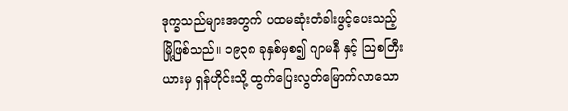ဒုက္ခသည်များအတွက် ပထမဆုံးတံခါးဖွင့်ပေးသည့်မြို့ဖြစ်သည်။ ၁၉၃၈ ခုနှစ်မှစ၍ ဂျာမနီ နှင့် သြစတြီးယားမှ ရှန်ဟိုင်းသို့ ထွက်ပြေးလွတ်မြောက်လာသော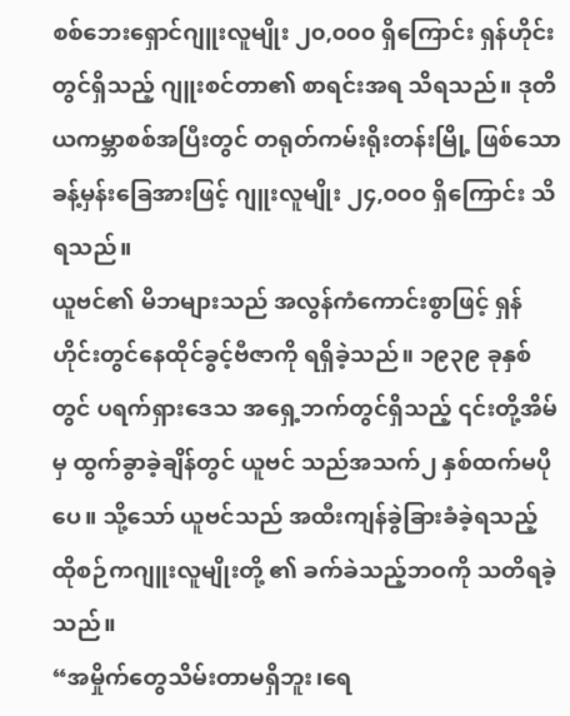စစ်ဘေးရှောင်ဂျူးလူမျိုး ၂၀,၀၀၀ ရှိကြောင်း ရှန်ဟိုင်းတွင်ရှိသည့် ဂျူးစင်တာ၏ စာရင်းအရ သိရသည်။ ဒုတိယကမ္ဘာစစ်အပြီးတွင် တရုတ်ကမ်းရိုးတန်းမြို့ ဖြစ်သော ခန့်မှန်းခြေအားဖြင့် ဂျူးလူမျိုး ၂၄,၀၀၀ ရှိကြောင်း သိရသည်။
ယူဗင်၏ မိဘများသည် အလွန်ကံကောင်းစွာဖြင့် ရှန်ဟိုင်းတွင်နေထိုင်ခွင့်ဗီဇာကို ရရှိခဲ့သည်။ ၁၉၃၉ ခုနှစ်တွင် ပရက်ရှားဒေသ အရှေ့ဘက်တွင်ရှိသည့် ၎င်းတို့အိမ်မှ ထွက်ခွာခဲ့ချိန်တွင် ယူဗင် သည်အသက်၂ နှစ်ထက်မပိုပေ။ သို့သော် ယူဗင်သည် အထီးကျန်ခွဲခြားခံခဲ့ရသည့် ထိုစဉ်ကဂျူးလူမျိုးတို့ ၏ ခက်ခဲသည့်ဘဝကို သတိရခဲ့သည်။
“အမှိုက်တွေသိမ်းတာမရှိဘူး၊ရေ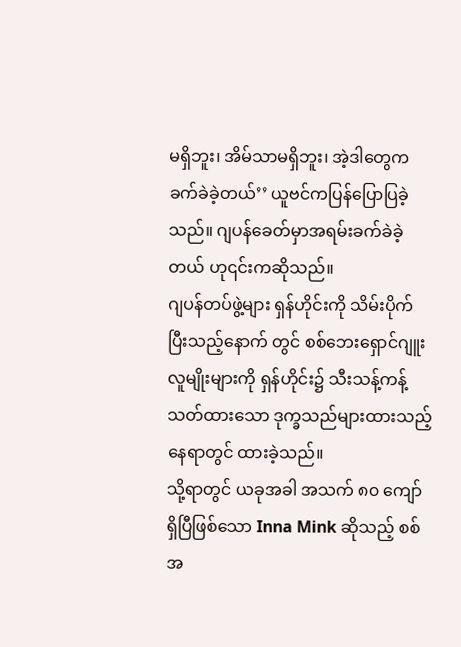မရှိဘူး၊ အိမ်သာမရှိဘူး၊ အဲ့ဒါတွေကခက်ခဲခဲ့တယ်’’ ယူဗင်ကပြန်ပြောပြခဲ့သည်။ ဂျပန်ခေတ်မှာအရမ်းခက်ခဲခဲ့တယ် ဟု၎င်းကဆိုသည်။
ဂျပန်တပ်ဖွဲ့များ ရှန်ဟိုင်းကို သိမ်းပိုက်ပြီးသည့်နောက် တွင် စစ်ဘေးရှောင်ဂျူးလူမျိုးများကို ရှန်ဟိုင်း၌ သီးသန့်ကန့်သတ်ထားသော ဒုက္ခသည်များထားသည့်နေရာတွင် ထားခဲ့သည်။
သို့ရာတွင် ယခုအခါ အသက် ၈၀ ကျော်ရှိပြီဖြစ်သော Inna Mink ဆိုသည့် စစ်အ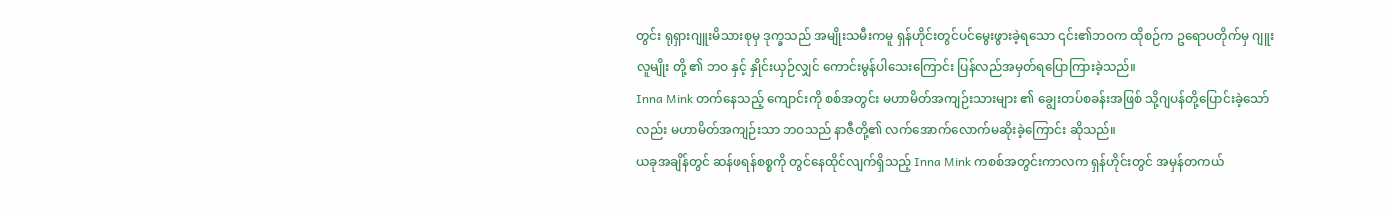တွင်း ရုရှားဂျူးမိသားစုမှ ဒုက္ခသည် အမျိုးသမီးကမူ ရှန်ဟိုင်းတွင်ပင်မွေးဖွားခဲ့ရသော ၎င်း၏ဘဝက ထိုစဉ်က ဥရောပတိုက်မှ ဂျူးလူမျိုး တို့ ၏ ဘဝ နှင့် နှိုင်းယှဉ်လျှင် ကောင်းမွန်ပါသေးကြောင်း ပြန်လည်အမှတ်ရပြောကြားခဲ့သည်။
Inna Mink တက်နေသည့် ကျောင်းကို စစ်အတွင်း မဟာမိတ်အကျဉ်းသားများ ၏ ချွေးတပ်စခန်းအဖြစ် သို့ဂျပန်တို့ပြောင်းခဲ့သော်လည်း မဟာမိတ်အကျဉ်းသာ ဘဝသည် နာဇီတို့၏ လက်အောက်လောက်မဆိုးခဲ့ကြောင်း ဆိုသည်။
ယခုအချိန်တွင် ဆန်ဖရန်စစ္စကို တွင်နေထိုင်လျက်ရှိသည့် Inna Mink ကစစ်အတွင်းကာလက ရှန်ဟိုင်းတွင် အမှန်တကယ်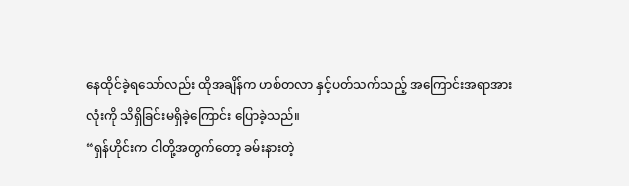နေထိုင်ခဲ့ရသော်လည်း ထိုအချိန်က ဟစ်တလာ နှင့်ပတ်သက်သည့် အကြောင်းအရာအားလုံးကို သိရှိခြင်းမရှိခဲ့ကြောင်း ပြောခဲ့သည်။
“ရှန်ဟိုင်းက ငါတို့အတွက်တော့ ခမ်းနားတဲ့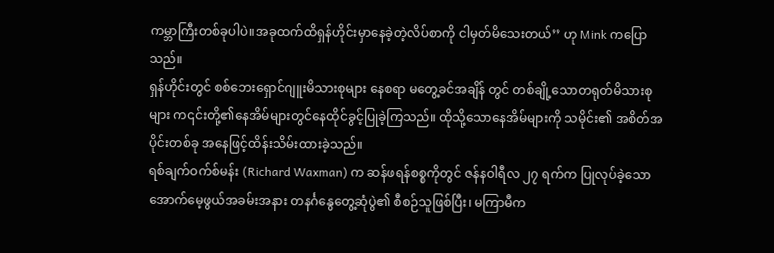ကမ္ဘာကြီးတစ်ခုပါပဲ။အခုထက်ထိရှန်ဟိုင်းမှာနေခဲ့တဲ့လိပ်စာကို ငါမှတ်မိသေးတယ်’’ ဟု Mink ကပြောသည်။
ရှန်ဟိုင်းတွင် စစ်ဘေးရှောင်ဂျူးမိသားစုများ နေစရာ မတွေ့ခင်အချိန် တွင် တစ်ချို့သောတရုတ်မိသားစုများ က၎င်းတို့၏နေအိမ်များတွင်နေထိုင်ခွင့်ပြုခဲ့ကြသည်။ ထိုသို့သောနေအိမ်များကို သမိုင်း၏ အစိတ်အပိုင်းတစ်ခု အနေဖြင့်ထိန်းသိမ်းထားခဲ့သည်။
ရစ်ချက်ဝက်စ်မန်း (Richard Waxman) က ဆန်ဖရန်စစ္စကိုတွင် ဇန်နဝါရီလ ၂၇ ရက်က ပြုလုပ်ခဲ့သောအောက်မေ့ဖွယ်အခမ်းအနား တနင်္ဂနွေတွေ့ဆုံပွဲ၏ စီစဉ်သူဖြစ်ပြီး၊ မကြာမီက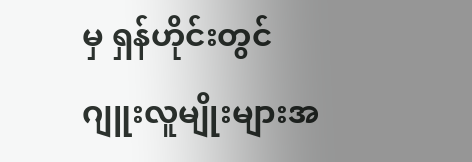မှ ရှန်ဟိုင်းတွင် ဂျူးလူမျိုးများအ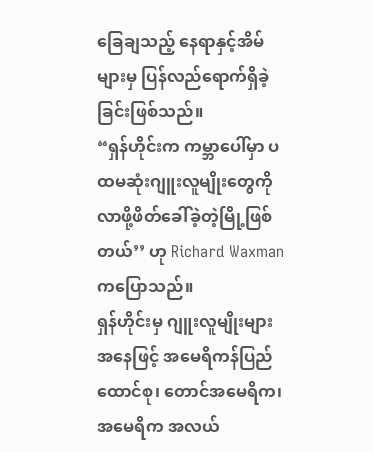ခြေချသည့် နေရာနှင့်အိမ်များမှ ပြန်လည်ရောက်ရှိခဲ့ခြင်းဖြစ်သည်။
“ရှန်ဟိုင်းက ကမ္ဘာပေါ်မှာ ပထမဆုံးဂျူးလူမျိုးတွေကို လာဖို့ဖိတ်ခေါ်ခဲ့တဲ့မြို့ဖြစ်တယ်’’ ဟု Richard Waxman ကပြောသည်။
ရှန်ဟိုင်းမှ ဂျူးလူမျိုးများအနေဖြင့် အမေရိကန်ပြည်ထောင်စု၊ တောင်အမေရိက၊ အမေရိက အလယ်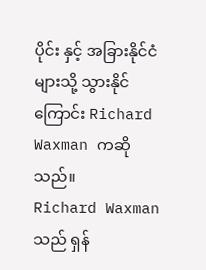ပိုင်း နှင့် အခြားနိုင်ငံများသို့ သွားနိုင်ကြောင်း Richard Waxman ကဆိုသည်။
Richard Waxman သည် ရှန်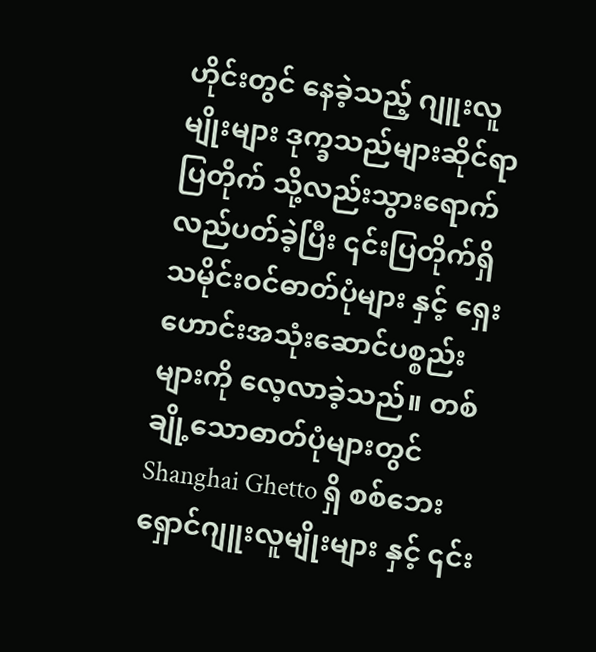ဟိုင်းတွင် နေခဲ့သည့် ဂျူးလူမျိုးများ ဒုက္ခသည်များဆိုင်ရာပြတိုက် သို့လည်းသွားရောက် လည်ပတ်ခဲ့ပြီး ၎င်းပြတိုက်ရှိ သမိုင်းဝင်ဓာတ်ပုံများ နှင့် ရှေးဟောင်းအသုံးဆောင်ပစ္စည်းများကို လေ့လာခဲ့သည်။ တစ်ချို့သောဓာတ်ပုံများတွင် Shanghai Ghetto ရှိ စစ်ဘေးရှောင်ဂျူးလူမျိုးများ နှင့် ၎င်း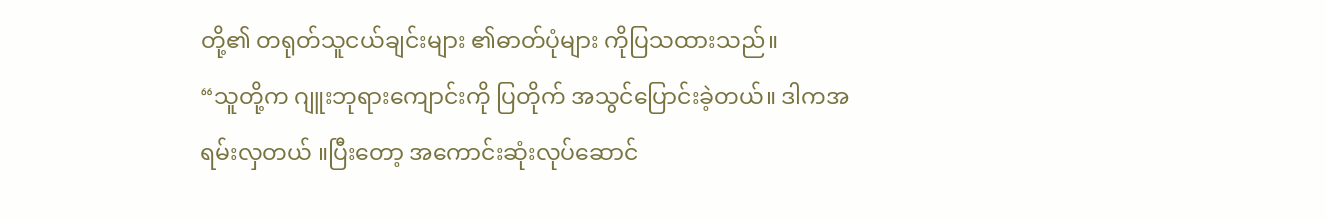တို့၏ တရုတ်သူငယ်ချင်းများ ၏ဓာတ်ပုံများ ကိုပြသထားသည်။
“သူတို့က ဂျူးဘုရားကျောင်းကို ပြတိုက် အသွင်ပြောင်းခဲ့တယ်။ ဒါကအရမ်းလှတယ် ။ပြီးတော့ အကောင်းဆုံးလုပ်ဆောင်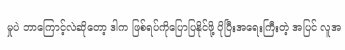မှုပဲ ဘာကြောင့်လဲဆိုတော့ ဒါက ဖြစ်ရပ်ကိုပြောပြနိုင်ဖို့ ပိုပြီးအရေးကြီးတဲ့ အပြင် လူအ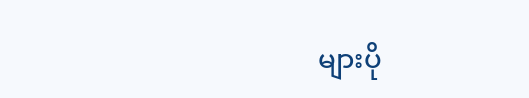များပို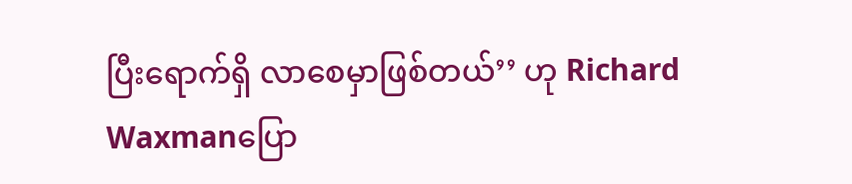ပြီးရောက်ရှိ လာစေမှာဖြစ်တယ်’’ ဟု Richard Waxmanပြော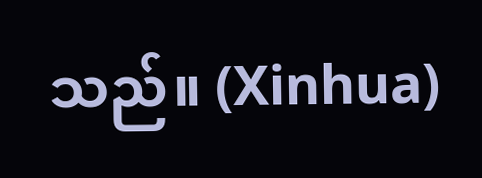သည်။ (Xinhua)